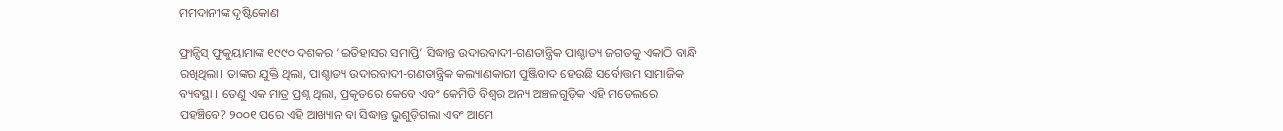ମମଦାନୀଙ୍କ ଦୃଷ୍ଟିକୋଣ

ଫ୍ରାନ୍ସିସ୍‌ ଫୁକୁୟାମାଙ୍କ ୧୯୯୦ ଦଶକର ‘ଇତିହାସର ସମାପ୍ତି’ ସିଦ୍ଧାନ୍ତ ଉଦାରବାଦୀ-ଗଣତାନ୍ତ୍ରିକ ପାଶ୍ଚାତ୍ୟ ଜଗତକୁ ଏକାଠି ବାନ୍ଧି ରଖିଥିଲା। ତାଙ୍କର ଯୁକ୍ତି ଥିଲା, ପାଶ୍ଚାତ୍ୟ ଉଦାରବାଦୀ-ଗଣତାନ୍ତ୍ରିକ କଲ୍ୟାଣକାରୀ ପୁଞ୍ଜିବାଦ ହେଉଛି ସର୍ବୋତ୍ତମ ସାମାଜିକ ବ୍ୟବସ୍ଥା । ତେଣୁ ଏକ ମାତ୍ର ପ୍ରଶ୍ନ ଥିଲା, ପ୍ରକୃତରେ କେବେ ଏବଂ କେମିତି ବିଶ୍ୱର ଅନ୍ୟ ଅଞ୍ଚଳଗୁଡ଼ିକ ଏହି ମଡେଲରେ ପହଞ୍ଚିବେ? ୨୦୦୧ ପରେ ଏହି ଆଖ୍ୟାନ ବା ସିଦ୍ଧାନ୍ତ ଭୁଶୁଡ଼ିଗଲା ଏବଂ ଆମେ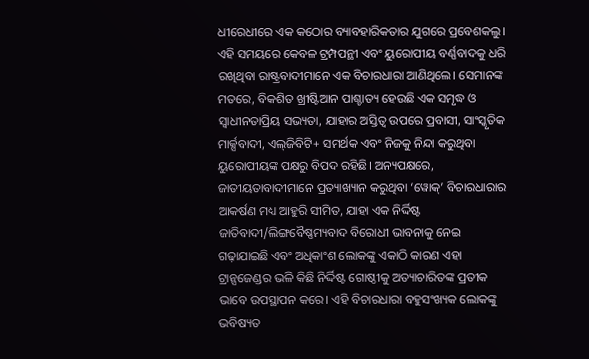ଧୀରେଧୀରେ ଏକ କଠୋର ବ୍ୟାବହାରିକତାର ଯୁଗରେ ପ୍ରବେଶକଲୁ। ଏହି ସମୟରେ କେବଳ ଟ୍ରମ୍ପପନ୍ଥୀ ଏବଂ ୟୁରୋପୀୟ ବର୍ଣ୍ଣବାଦକୁ ଧରି ରଖିଥିବା ରାଷ୍ଟ୍ରବାଦୀମାନେ ଏକ ବିଚାରଧାରା ଆଣିଥିଲେ। ସେମାନଙ୍କ ମତରେ, ବିକଶିତ ଖ୍ରୀଷ୍ଟିଆନ ପାଶ୍ଚାତ୍ୟ ହେଉଛି ଏକ ସମୃଦ୍ଧ ଓ ସ୍ବାଧୀନତାପ୍ରିୟ ସଭ୍ୟତା, ଯାହାର ଅସ୍ତିତ୍ୱ ଉପରେ ପ୍ରବାସୀ, ସାଂସ୍କୃତିକ ମାର୍କ୍ସବାଦୀ, ଏଲ୍‌ଜିବିଟି+ ସମର୍ଥକ ଏବଂ ନିଜକୁ ନିନ୍ଦା କରୁଥିବା ୟୁରୋପୀୟଙ୍କ ପକ୍ଷରୁ ବିପଦ ରହିଛି। ଅନ୍ୟପକ୍ଷରେ, ଜାତୀୟତାବାଦୀମାନେ ପ୍ରତ୍ୟାଖ୍ୟାନ କରୁଥିବା ‘ୱୋକ୍‌’ ବିଚାରଧାରାର ଆକର୍ଷଣ ମଧ୍ୟ ଆହୁରି ସୀମିତ, ଯାହା ଏକ ନିର୍ଦ୍ଦିଷ୍ଟ ଜାତିବାଦୀ/ଲିଙ୍ଗବୈଷ୍ଣମ୍ୟବାଦ ବିରୋଧୀ ଭାବନାକୁ ନେଇ ଗଢ଼ାଯାଇଛି ଏବଂ ଅଧିକାଂଶ ଲୋକଙ୍କୁ ଏକାଠି କାରଣ ଏହା ଟ୍ରାନ୍ସଜେଣ୍ଡର ଭଳି କିଛି ନିର୍ଦ୍ଦିଷ୍ଟ ଗୋଷ୍ଠୀକୁ ଅତ୍ୟାଚାରିତଙ୍କ ପ୍ରତୀକ ଭାବେ ଉପସ୍ଥାପନ କରେ। ଏହି ବିଚାରଧାରା ବହୁସଂଖ୍ୟକ ଲୋକଙ୍କୁ ଭବିଷ୍ୟତ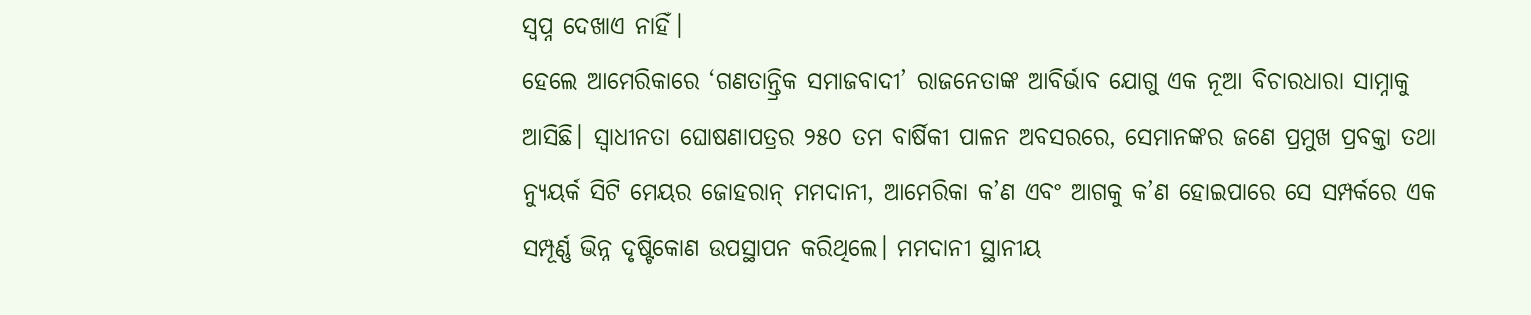ସ୍ବପ୍ନ ଦେଖାଏ ନାହିଁ।
ହେଲେ ଆମେରିକାରେ ‘ଗଣତାନ୍ତ୍ରିକ ସମାଜବାଦୀ’ ରାଜନେତାଙ୍କ ଆବିର୍ଭାବ ଯୋଗୁ ଏକ ନୂଆ ବିଚାରଧାରା ସାମ୍ନାକୁ ଆସିଛି। ସ୍ବାଧୀନତା ଘୋଷଣାପତ୍ରର ୨୫୦ ତମ ବାର୍ଷିକୀ ପାଳନ ଅବସରରେ, ସେମାନଙ୍କର ଜଣେ ପ୍ରମୁଖ ପ୍ରବକ୍ତା ତଥା ନ୍ୟୁୟର୍କ ସିଟି ମେୟର ଜୋହରାନ୍‌ ମମଦାନୀ, ଆମେରିକା କ’ଣ ଏବଂ ଆଗକୁ କ’ଣ ହୋଇପାରେ ସେ ସମ୍ପର୍କରେ ଏକ ସମ୍ପୂର୍ଣ୍ଣ ଭିନ୍ନ ଦୃଷ୍ଟିକୋଣ ଉପସ୍ଥାପନ କରିଥିଲେ। ମମଦାନୀ ସ୍ଥାନୀୟ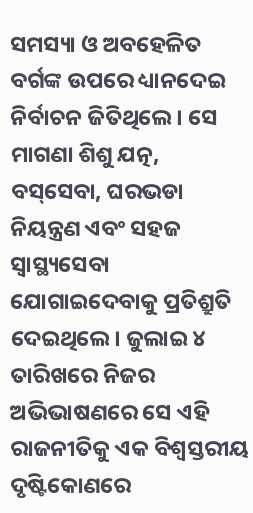ସମସ୍ୟା ଓ ଅବହେଳିତ ବର୍ଗଙ୍କ ଉପରେ ଧ୍ୟାନଦେଇ ନିର୍ବାଚନ ଜିତିଥିଲେ। ସେ ମାଗଣା ଶିଶୁ ଯତ୍ନ, ବସ୍‌ସେବା, ଘରଭଡା ନିୟନ୍ତ୍ରଣ ଏବଂ ସହଜ ସ୍ବାସ୍ଥ୍ୟସେବା ଯୋଗାଇଦେବାକୁ ପ୍ରତିଶ୍ରୁତି ଦେଇଥିଲେ। ଜୁଲାଇ ୪ ତାରିଖରେ ନିଜର ଅଭିଭାଷଣରେ ସେ ଏହି ରାଜନୀତିକୁ ଏକ ବିଶ୍ୱସ୍ତରୀୟ ଦୃଷ୍ଟିକୋଣରେ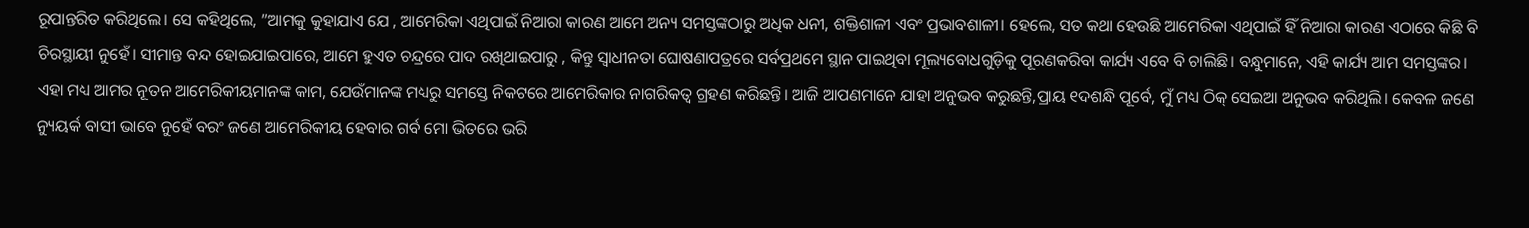ରୂପାନ୍ତରିତ କରିଥିଲେ। ସେ କହିଥିଲେ, ”ଆମକୁ କୁହାଯାଏ ଯେ , ଆମେରିକା ଏଥିପାଇଁ ନିଆରା କାରଣ ଆମେ ଅନ୍ୟ ସମସ୍ତଙ୍କଠାରୁ ଅଧିକ ଧନୀ, ଶକ୍ତିଶାଳୀ ଏବଂ ପ୍ରଭାବଶାଳୀ। ହେଲେ, ସତ କଥା ହେଉଛି ଆମେରିକା ଏଥିପାଇଁ ହିଁ ନିଆରା କାରଣ ଏଠାରେ କିଛି ବି ଚିରସ୍ଥାୟୀ ନୁହେଁ। ସୀମାନ୍ତ ବନ୍ଦ ହୋଇଯାଇପାରେ, ଆମେ ହୁଏତ ଚନ୍ଦ୍ରରେ ପାଦ ରଖିଥାଇପାରୁ , କିନ୍ତୁ ସ୍ବାଧୀନତା ଘୋଷଣାପତ୍ରରେ ସର୍ବପ୍ରଥମେ ସ୍ଥାନ ପାଇଥିବା ମୂଲ୍ୟବୋଧଗୁଡ଼ିକୁ ପୂରଣକରିବା କାର୍ଯ୍ୟ ଏବେ ବି ଚାଲିଛି। ବନ୍ଧୁମାନେ, ଏହି କାର୍ଯ୍ୟ ଆମ ସମସ୍ତଙ୍କର। ଏହା ମଧ୍ୟ ଆମର ନୂତନ ଆମେରିକୀୟମାନଙ୍କ କାମ, ଯେଉଁମାନଙ୍କ ମଧ୍ୟରୁ ସମସ୍ତେ ନିକଟରେ ଆମେରିକାର ନାଗରିକତ୍ୱ ଗ୍ରହଣ କରିଛନ୍ତି। ଆଜି ଆପଣମାନେ ଯାହା ଅନୁଭବ କରୁଛନ୍ତି,ପ୍ରାୟ ୧ଦଶନ୍ଧି ପୂର୍ବେ, ମୁଁ ମଧ୍ୟ ଠିକ୍‌ ସେଇଆ ଅନୁଭବ କରିଥିଲି। କେବଳ ଜଣେ ନ୍ୟୁୟର୍କ ବାସୀ ଭାବେ ନୁହେଁ ବରଂ ଜଣେ ଆମେରିକୀୟ ହେବାର ଗର୍ବ ମୋ ଭିତରେ ଭରି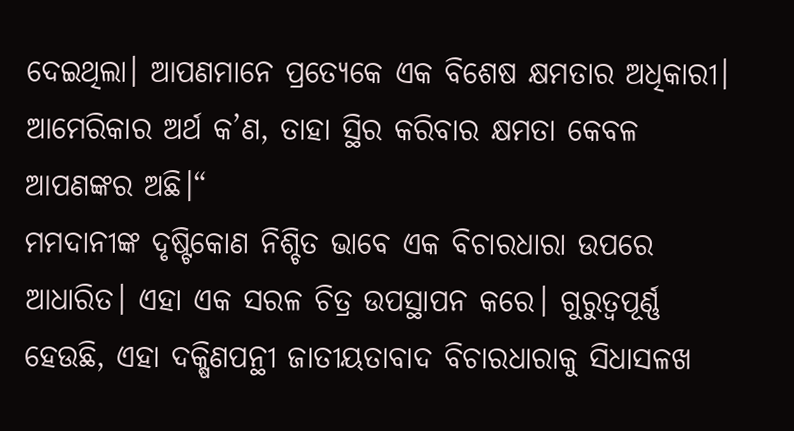ଦେଇଥିଲା। ଆପଣମାନେ ପ୍ରତ୍ୟେକେ ଏକ ବିଶେଷ କ୍ଷମତାର ଅଧିକାରୀ। ଆମେରିକାର ଅର୍ଥ କ’ଣ, ତାହା ସ୍ଥିର କରିବାର କ୍ଷମତା କେବଳ ଆପଣଙ୍କର ଅଛି।“
ମମଦାନୀଙ୍କ ଦୃଷ୍ଟିକୋଣ ନିଶ୍ଚିତ ଭାବେ ଏକ ବିଚାରଧାରା ଉପରେ ଆଧାରିତ। ଏହା ଏକ ସରଳ ଚିତ୍ର ଉପସ୍ଥାପନ କରେ। ଗୁରୁତ୍ୱପୂର୍ଣ୍ଣ ହେଉଛି, ଏହା ଦକ୍ଷିଣପନ୍ଥୀ ଜାତୀୟତାବାଦ ବିଚାରଧାରାକୁ ସିଧାସଳଖ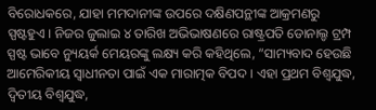ବିରୋଧକରେ, ଯାହା ମମଦାନୀଙ୍କ ଉପରେ ଦକ୍ଷିଣପନ୍ଥୀଙ୍କ ଆକ୍ରମଣରୁ ସ୍ପଷ୍ଟହୁଏ। ନିଜର ଜୁଲାଇ ୪ ତାରିଖ ଅଭିଭାଷଣରେ ରାଷ୍ଟ୍ରପତି ଡୋନାଲ୍ଡ ଟ୍ରମ୍ପ ସ୍ପଷ୍ଟ ଭାବେ ନ୍ୟୁୟର୍କ ମେୟରଙ୍କୁ ଲକ୍ଷ୍ୟ କରି କହିଥିଲେ, ”ସାମ୍ୟବାଦ ହେଉଛି ଆମେରିକୀୟ ସ୍ବାଧୀନତା ପାଇଁ ଏକ ମାରାତ୍ମକ ବିପଦ। ଏହା ପ୍ରଥମ ବିଶ୍ୱଯୁଦ୍ଧ, ଦ୍ୱିତୀୟ ବିଶ୍ୱଯୁଦ୍ଧ,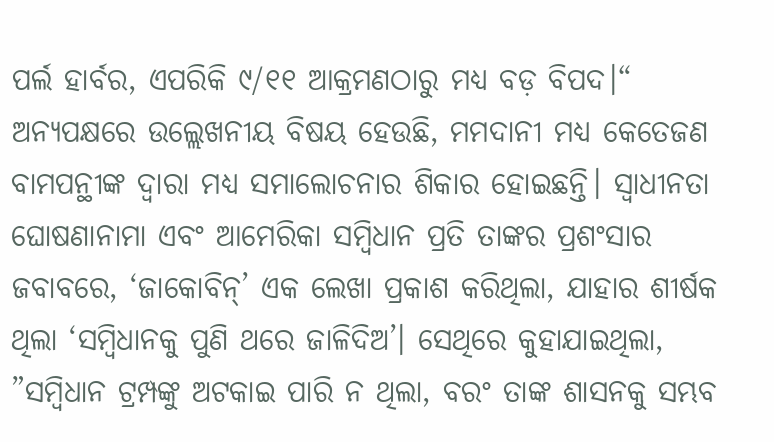ପର୍ଲ ହାର୍ବର, ଏପରିକି ୯/୧୧ ଆକ୍ରମଣଠାରୁ ମଧ୍ୟ ବଡ଼ ବିପଦ।“ ଅନ୍ୟପକ୍ଷରେ ଉଲ୍ଲେଖନୀୟ ବିଷୟ ହେଉଛି, ମମଦାନୀ ମଧ୍ୟ କେତେଜଣ ବାମପନ୍ଥୀଙ୍କ ଦ୍ୱାରା ମଧ୍ୟ ସମାଲୋଚନାର ଶିକାର ହୋଇଛନ୍ତି। ସ୍ବାଧୀନତା ଘୋଷଣାନାମା ଏବଂ ଆମେରିକା ସମ୍ବିଧାନ ପ୍ରତି ତାଙ୍କର ପ୍ରଶଂସାର ଜବାବରେ, ‘ଜାକୋବିନ୍‌’ ଏକ ଲେଖା ପ୍ରକାଶ କରିଥିଲା, ଯାହାର ଶୀର୍ଷକ ଥିଲା ‘ସମ୍ବିଧାନକୁ ପୁଣି ଥରେ ଜାଳିଦିଅ’। ସେଥିରେ କୁହାଯାଇଥିଲା, ”ସମ୍ବିଧାନ ଟ୍ରମ୍ପଙ୍କୁ ଅଟକାଇ ପାରି ନ ଥିଲା, ବରଂ ତାଙ୍କ ଶାସନକୁ ସମ୍ଭବ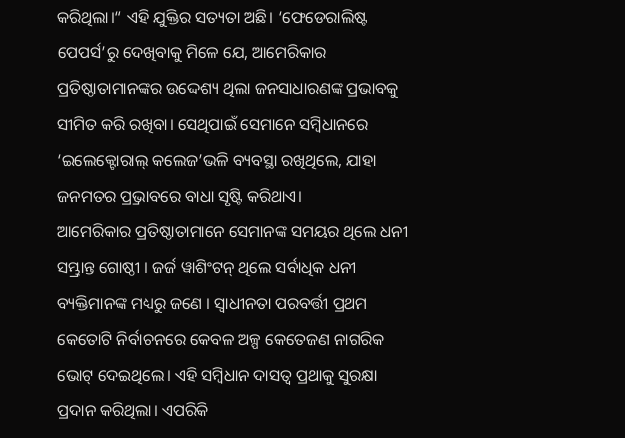କରିଥିଲା।“ ଏହି ଯୁକ୍ତିର ସତ୍ୟତା ଅଛି। ‘ଫେଡେରାଲିଷ୍ଟ ପେପର୍ସ’ରୁ ଦେଖିବାକୁ ମିଳେ ଯେ, ଆମେରିକାର ପ୍ରତିଷ୍ଠାତାମାନଙ୍କର ଉଦ୍ଦେଶ୍ୟ ଥିଲା ଜନସାଧାରଣଙ୍କ ପ୍ରଭାବକୁ ସୀମିତ କରି ରଖିବା। ସେଥିପାଇଁ ସେମାନେ ସମ୍ବିଧାନରେ ‘ଇଲେକ୍ଟୋରାଲ୍‌ କଲେଜ’ଭଳି ବ୍ୟବସ୍ଥା ରଖିଥିଲେ, ଯାହା ଜନମତର ପ୍ର୍ରଭାବରେ ବାଧା ସୃଷ୍ଟି କରିଥାଏ।
ଆମେରିକାର ପ୍ରତିଷ୍ଠାତାମାନେ ସେମାନଙ୍କ ସମୟର ଥିଲେ ଧନୀ ସମ୍ଭ୍ରାନ୍ତ ଗୋଷ୍ଠୀ । ଜର୍ଜ ୱାଶିଂଟନ୍‌ ଥିଲେ ସର୍ବାଧିକ ଧନୀ ବ୍ୟକ୍ତିମାନଙ୍କ ମଧ୍ୟରୁ ଜଣେ । ସ୍ବାଧୀନତା ପରବର୍ତ୍ତୀ ପ୍ରଥମ କେତୋଟି ନିର୍ବାଚନରେ କେବଳ ଅଳ୍ପ କେତେଜଣ ନାଗରିକ ଭୋଟ୍‌ ଦେଇଥିଲେ। ଏହି ସମ୍ବିଧାନ ଦାସତ୍ୱ ପ୍ରଥାକୁ ସୁରକ୍ଷା ପ୍ରଦାନ କରିଥିଲା। ଏପରିକି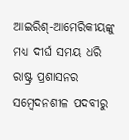ଆଇରିଶ୍‌-ଆମେରିକୀୟଙ୍କୁ ମଧ୍ୟ ଦୀର୍ଘ ସମୟ ଧରି ରାଷ୍ଟ୍ର ପ୍ରଶାସନର ସମ୍ବେଦନଶୀଳ ପଦବୀରୁ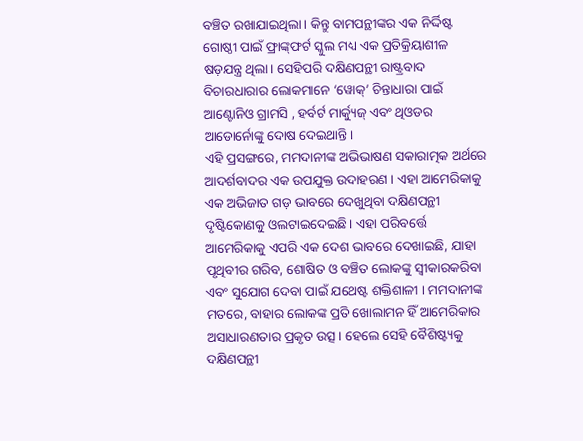ବଞ୍ଚିତ ରଖାଯାଇଥିଲା। କିନ୍ତୁ ବାମପନ୍ଥୀଙ୍କର ଏକ ନିର୍ଦ୍ଦିଷ୍ଟ ଗୋଷ୍ଠୀ ପାଇଁ ଫ୍ରାଙ୍କ୍‌ଫର୍ଟ ସ୍କୁଲ ମଧ୍ୟ ଏକ ପ୍ରତିକ୍ରିୟାଶୀଳ ଷଡ଼ଯନ୍ତ୍ର ଥିଲା। ସେହିପରି ଦକ୍ଷିଣପନ୍ଥୀ ରାଷ୍ଟ୍ରବାଦ ବିଚାରଧାରାର ଲୋକମାନେ ‘ୱୋକ୍‌’ ଚିନ୍ତାଧାରା ପାଇଁ ଆଣ୍ଟୋନିଓ ଗ୍ରାମସି , ହର୍ବର୍ଟ ମାର୍କ୍ୟୁଜ୍‌ ଏବଂ ଥିଓଡର ଆଡୋର୍ନୋଙ୍କୁ ଦୋଷ ଦେଇଥାନ୍ତି।
ଏହି ପ୍ରସଙ୍ଗରେ, ମମଦାନୀଙ୍କ ଅଭିଭାଷଣ ସକାରାତ୍ମକ ଅର୍ଥରେ ଆଦର୍ଶବାଦର ଏକ ଉପଯୁକ୍ତ ଉଦାହରଣ । ଏହା ଆମେରିକାକୁ ଏକ ଅଭିଜାତ ଗଡ଼ ଭାବରେ ଦେଖୁଥିବା ଦକ୍ଷିଣପନ୍ଥୀ ଦୃଷ୍ଟିକୋଣକୁ ଓଲଟାଇଦେଇଛି। ଏହା ପରିବର୍ତ୍ତେ ଆମେରିକାକୁ ଏପରି ଏକ ଦେଶ ଭାବରେ ଦେଖାଇଛି, ଯାହା ପୃଥିବୀର ଗରିବ, ଶୋଷିତ ଓ ବଞ୍ଚିତ ଲୋକଙ୍କୁ ସ୍ବୀକାରକରିବା ଏବଂ ସୁଯୋଗ ଦେବା ପାଇଁ ଯଥେଷ୍ଟ ଶକ୍ତିଶାଳୀ । ମମଦାନୀଙ୍କ ମତରେ, ବାହାର ଲୋକଙ୍କ ପ୍ରତି ଖୋଲାମନ ହିଁ ଆମେରିକାର ଅସାଧାରଣତାର ପ୍ରକୃତ ଉତ୍ସ। ହେଲେ ସେହି ବୈଶିଷ୍ଟ୍ୟକୁ ଦକ୍ଷିଣପନ୍ଥୀ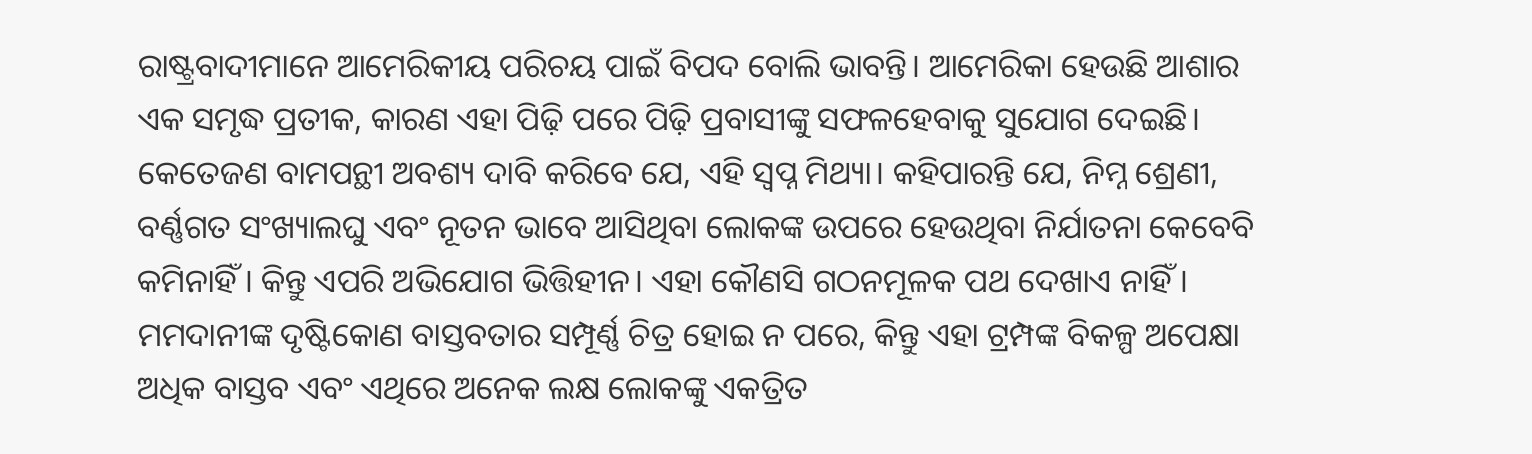ରାଷ୍ଟ୍ରବାଦୀମାନେ ଆମେରିକୀୟ ପରିଚୟ ପାଇଁ ବିପଦ ବୋଲି ଭାବନ୍ତି। ଆମେରିକା ହେଉଛି ଆଶାର ଏକ ସମୃଦ୍ଧ ପ୍ରତୀକ, କାରଣ ଏହା ପିଢ଼ି ପରେ ପିଢ଼ି ପ୍ରବାସୀଙ୍କୁ ସଫଳହେବାକୁ ସୁଯୋଗ ଦେଇଛି। କେତେଜଣ ବାମପନ୍ଥୀ ଅବଶ୍ୟ ଦାବି କରିବେ ଯେ, ଏହି ସ୍ବପ୍ନ ମିଥ୍ୟା। କହିପାରନ୍ତି ଯେ, ନିମ୍ନ ଶ୍ରେଣୀ, ବର୍ଣ୍ଣଗତ ସଂଖ୍ୟାଲଘୁ ଏବଂ ନୂତନ ଭାବେ ଆସିଥିବା ଲୋକଙ୍କ ଉପରେ ହେଉଥିବା ନିର୍ଯାତନା କେବେବି କମିନାହିଁ। କିନ୍ତୁ ଏପରି ଅଭିଯୋଗ ଭିତ୍ତିହୀନ। ଏହା କୌଣସି ଗଠନମୂଳକ ପଥ ଦେଖାଏ ନାହିଁ। ମମଦାନୀଙ୍କ ଦୃଷ୍ଟିକୋଣ ବାସ୍ତବତାର ସମ୍ପୂର୍ଣ୍ଣ ଚିତ୍ର ହୋଇ ନ ପରେ, କିନ୍ତୁ ଏହା ଟ୍ରମ୍ପଙ୍କ ବିକଳ୍ପ ଅପେକ୍ଷା ଅଧିକ ବାସ୍ତବ ଏବଂ ଏଥିରେ ଅନେକ ଲକ୍ଷ ଲୋକଙ୍କୁ ଏକତ୍ରିତ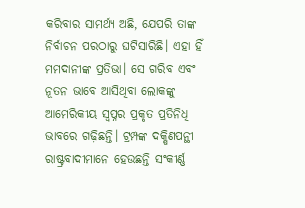କରିବାର ସାମର୍ଥ୍ୟ ଅଛି, ଯେପରି ତାଙ୍କ ନିର୍ବାଚନ ପରଠାରୁ ଘଟିସାରିଛି। ଏହା ହିଁ ମମଦାନୀଙ୍କ ପ୍ରତିଭା। ସେ ଗରିବ ଏବଂ ନୂତନ ଭାବେ ଆସିଥିବା ଲୋକଙ୍କୁ ଆମେରିକୀୟ ସ୍ବପ୍ନର ପ୍ରକୃତ ପ୍ରତିନିଧି ଭାବରେ ଗଢ଼ିଛନ୍ତି। ଟ୍ରମ୍ପଙ୍କ ଦକ୍ଷିଣପନ୍ଥୀ ରାଷ୍ଟ୍ରବାଦୀମାନେ ହେଉଛନ୍ତି ସଂକୀର୍ଣ୍ଣ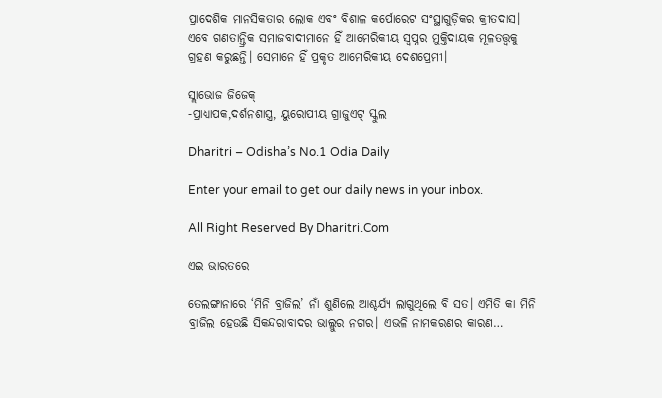ପ୍ରାଦେଶିକ ମାନସିକତାର ଲୋକ ଏବଂ ବିଶାଳ କର୍ପୋରେଟ ସଂସ୍ଥାଗୁଡ଼ିକର କ୍ରୀତଦାସ। ଏବେ ଗଣତାନ୍ତ୍ରିକ ସମାଜବାଦୀମାନେ ହିଁ ଆମେରିକୀୟ ସ୍ବପ୍ନର ମୁକ୍ତିଦାୟକ ମୂଳତତ୍ତ୍ୱକୁ ଗ୍ରହଣ କରୁଛନ୍ତି। ସେମାନେ ହିଁ ପ୍ରକୃତ ଆମେରିକୀୟ ଦେଶପ୍ରେମୀ।

ସ୍ଲାଭୋଜ ଜିଜେକ୍
-ପ୍ରାଧ୍ୟାପକ,ଦର୍ଶନଶାସ୍ତ୍ର, ୟୁରୋପୀୟ ଗ୍ରାଜୁଏଟ୍‌ ସ୍କୁଲ

Dharitri – Odisha’s No.1 Odia Daily

Enter your email to get our daily news in your inbox.

All Right Reserved By Dharitri.Com

ଏଇ ଭାରତରେ

ତେଲଙ୍ଗାନାରେ ‘ମିନି ବ୍ରାଜିଲ’ ନାଁ ଶୁଣିଲେ ଆଶ୍ଚର୍ଯ୍ୟ ଲାଗୁଥିଲେ ବି ସତ। ଏମିତି କା ମିନି ବ୍ରାଜିଲ ହେଉଛି ସିକନ୍ଦରାବାଦର ଭାଲ୍ଲୁର ନଗର। ଏଭଳି ନାମକରଣର କାରଣ…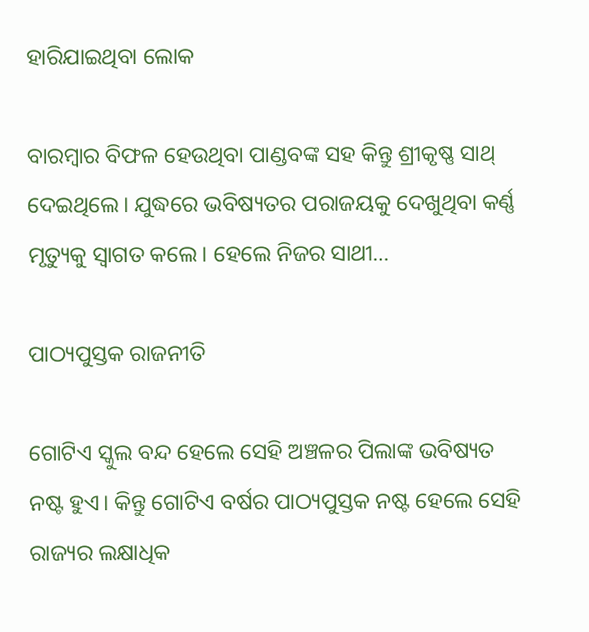ହାରିଯାଇଥିବା ଲୋକ

ବାରମ୍ବାର ବିଫଳ ହେଉଥିବା ପାଣ୍ଡବଙ୍କ ସହ କିନ୍ତୁ ଶ୍ରୀକୃଷ୍ଣ ସାଥ୍‌ ଦେଇଥିଲେ। ଯୁଦ୍ଧରେ ଭବିଷ୍ୟତର ପରାଜୟକୁ ଦେଖୁଥିବା କର୍ଣ୍ଣ ମୃତ୍ୟୁକୁ ସ୍ବାଗତ କଲେ। ହେଲେ ନିଜର ସାଥୀ…

ପାଠ୍ୟପୁସ୍ତକ ରାଜନୀତି

ଗୋଟିଏ ସ୍କୁଲ ବନ୍ଦ ହେଲେ ସେହି ଅଞ୍ଚଳର ପିଲାଙ୍କ ଭବିଷ୍ୟତ ନଷ୍ଟ ହୁଏ। କିନ୍ତୁ ଗୋଟିଏ ବର୍ଷର ପାଠ୍ୟପୁସ୍ତକ ନଷ୍ଟ ହେଲେ ସେହି ରାଜ୍ୟର ଲକ୍ଷାଧିକ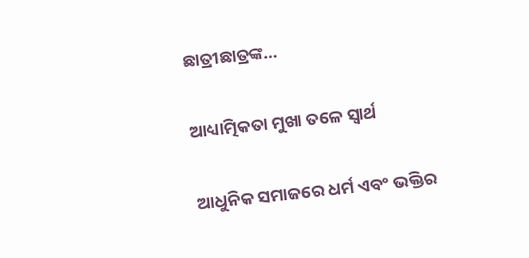ଛାତ୍ରୀଛାତ୍ରଙ୍କ…

ଆଧ୍ୟାତ୍ମିକତା ମୁଖା ତଳେ ସ୍ବାର୍ଥ

ଆଧୁନିକ ସମାଜରେ ଧର୍ମ ଏବଂ ଭକ୍ତିର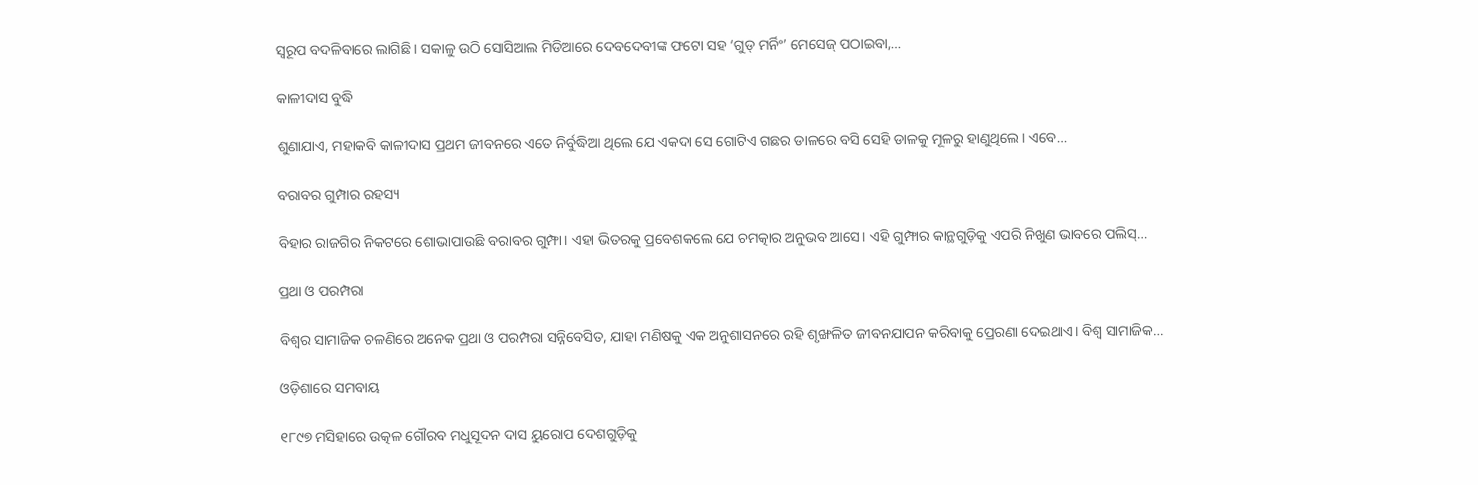ସ୍ବରୂପ ବଦଳିବାରେ ଲାଗିଛି । ସକାଳୁ ଉଠି ସୋସିଆଲ ମିଡିଆରେ ଦେବଦେବୀଙ୍କ ଫଟୋ ସହ ‘ଗୁଡ୍‌ ମର୍ନିଂ’ ମେସେଜ୍‌ ପଠାଇବା,…

କାଳୀଦାସ ବୁଦ୍ଧି

ଶୁଣାଯାଏ, ମହାକବି କାଳୀଦାସ ପ୍ରଥମ ଜୀବନରେ ଏତେ ନିର୍ବୁଦ୍ଧିଆ ଥିଲେ ଯେ ଏକଦା ସେ ଗୋଟିଏ ଗଛର ଡାଳରେ ବସି ସେହି ଡାଳକୁ ମୂଳରୁ ହାଣୁଥିଲେ। ଏବେ…

ବରାବର ଗୁମ୍ପାର ରହସ୍ୟ

ବିହାର ରାଜଗିର ନିକଟରେ ଶୋଭାପାଉଛି ବରାବର ଗୁମ୍ଫା। ଏହା ଭିତରକୁ ପ୍ରବେଶକଲେ ଯେ ଚମତ୍କାର ଅନୁଭବ ଆସେ। ଏହି ଗୁମ୍ଫାର କାନ୍ଥଗୁଡ଼ିକୁ ଏପରି ନିଖୁଣ ଭାବରେ ପଲିସ୍‌…

ପ୍ରଥା ଓ ପରମ୍ପରା

ବିଶ୍ୱର ସାମାଜିକ ଚଳଣିରେ ଅନେକ ପ୍ରଥା ଓ ପରମ୍ପରା ସନ୍ନିବେସିତ, ଯାହା ମଣିଷକୁ ଏକ ଅନୁଶାସନରେ ରହି ଶୃଙ୍ଖଳିତ ଜୀବନଯାପନ କରିବାକୁ ପ୍ରେରଣା ଦେଇଥାଏ। ବିଶ୍ୱ ସାମାଜିକ…

ଓଡ଼ିଶାରେ ସମବାୟ

୧୮୯୭ ମସିହାରେ ଉତ୍କଳ ଗୌରବ ମଧୁସୂଦନ ଦାସ ୟୁରୋପ ଦେଶଗୁଡ଼ିକୁ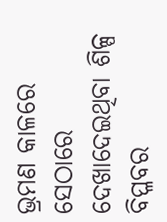ଭ୍ରମଣ କାଳରେ ସେଠାରେ ଦେଖାଦେଇଥିବା ଶିଳ୍ପ ବିପ୍ଳବର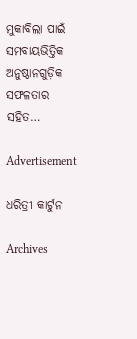ମୁକାବିଲା ପାଇଁ ସମବାୟଭିତ୍ତିକ ଅନୁଷ୍ଠାନଗୁଡ଼ିକ ସଫଳତାର ସହିତ…

Advertisement

ଧରିତ୍ରୀ କାର୍ଟୁନ

Archives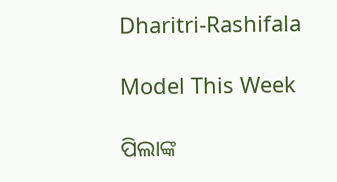Dharitri-Rashifala

Model This Week

ପିଲାଙ୍କ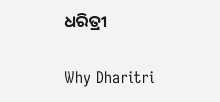ଧରିତ୍ରୀ

Why Dharitri